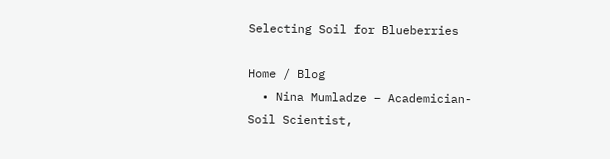Selecting Soil for Blueberries

Home / Blog
  • Nina Mumladze – Academician-Soil Scientist,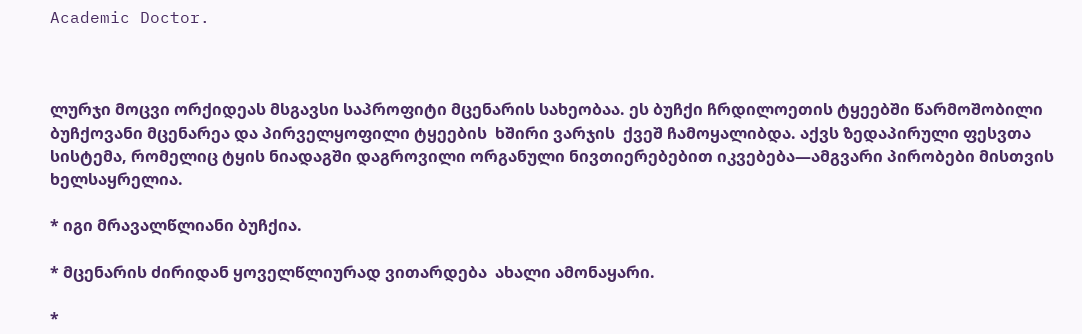Academic Doctor.



ლურჯი მოცვი ორქიდეას მსგავსი საპროფიტი მცენარის სახეობაა. ეს ბუჩქი ჩრდილოეთის ტყეებში წარმოშობილი ბუჩქოვანი მცენარეა და პირველყოფილი ტყეების  ხშირი ვარჯის  ქვეშ ჩამოყალიბდა. აქვს ზედაპირული ფესვთა სისტემა, რომელიც ტყის ნიადაგში დაგროვილი ორგანული ნივთიერებებით იკვებება—ამგვარი პირობები მისთვის ხელსაყრელია.

* იგი მრავალწლიანი ბუჩქია.

* მცენარის ძირიდან ყოველწლიურად ვითარდება  ახალი ამონაყარი.

*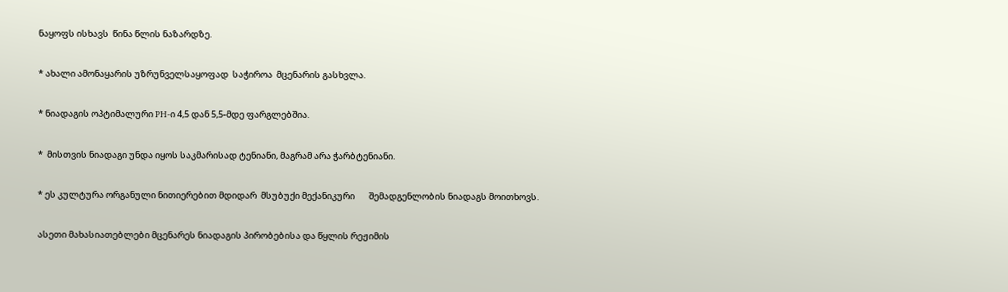ნაყოფს ისხავს  წინა წლის ნაზარდზე.

* ახალი ამონაყარის უზრუნველსაყოფად  საჭიროა  მცენარის გასხვლა.

* ნიადაგის ოპტიმალური PH-ი 4,5 დან 5,5-მდე ფარგლებშია.

*  მისთვის ნიადაგი უნდა იყოს საკმარისად ტენიანი, მაგრამ არა ჭარბტენიანი.

* ეს კულტურა ორგანული ნითიერებით მდიდარ  მსუბუქი მექანიკური       შემადგენლობის ნიადაგს მოითხოვს.

ასეთი მახასიათებლები მცენარეს ნიადაგის პირობებისა და წყლის რეჟიმის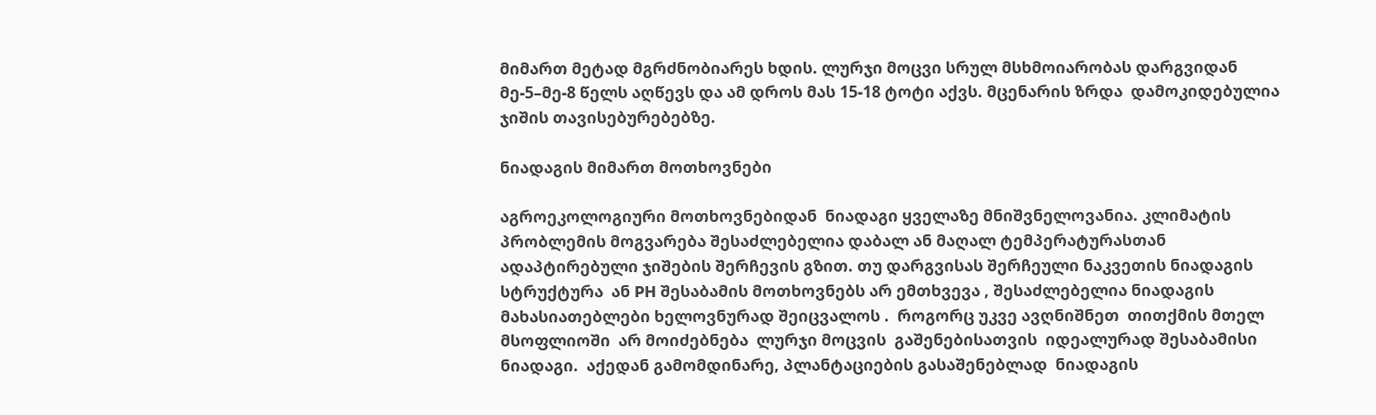მიმართ მეტად მგრძნობიარეს ხდის. ლურჯი მოცვი სრულ მსხმოიარობას დარგვიდან  მე-5–მე-8 წელს აღწევს და ამ დროს მას 15-18 ტოტი აქვს. მცენარის ზრდა  დამოკიდებულია ჯიშის თავისებურებებზე.

ნიადაგის მიმართ მოთხოვნები

აგროეკოლოგიური მოთხოვნებიდან  ნიადაგი ყველაზე მნიშვნელოვანია. კლიმატის პრობლემის მოგვარება შესაძლებელია დაბალ ან მაღალ ტემპერატურასთან  ადაპტირებული ჯიშების შერჩევის გზით. თუ დარგვისას შერჩეული ნაკვეთის ნიადაგის სტრუქტურა  ან PH შესაბამის მოთხოვნებს არ ემთხვევა , შესაძლებელია ნიადაგის მახასიათებლები ხელოვნურად შეიცვალოს .  როგორც უკვე ავღნიშნეთ  თითქმის მთელ მსოფლიოში  არ მოიძებნება  ლურჯი მოცვის  გაშენებისათვის  იდეალურად შესაბამისი ნიადაგი.  აქედან გამომდინარე, პლანტაციების გასაშენებლად  ნიადაგის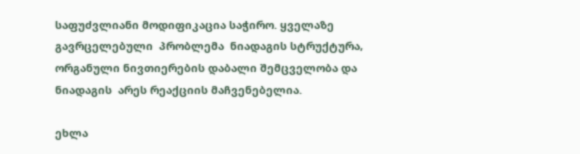საფუძვლიანი მოდიფიკაცია საჭირო. ყველაზე გავრცელებული  პრობლემა  ნიადაგის სტრუქტურა, ორგანული ნივთიერების დაბალი შემცველობა და ნიადაგის  არეს რეაქციის მაჩვენებელია.

ეხლა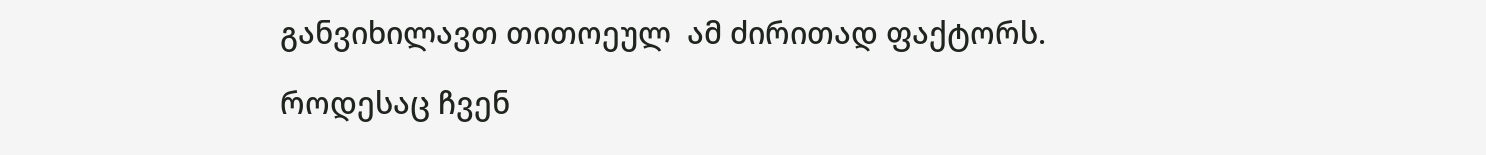განვიხილავთ თითოეულ  ამ ძირითად ფაქტორს.

როდესაც ჩვენ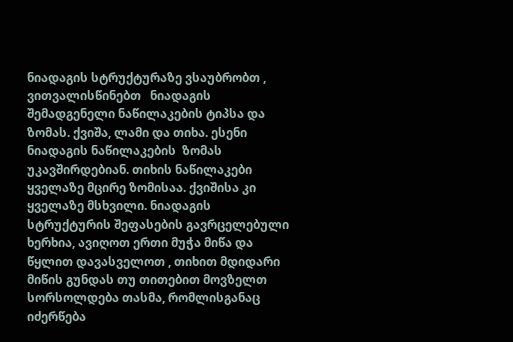ნიადაგის სტრუქტურაზე ვსაუბრობთ , ვითვალისწინებთ   ნიადაგის შემადგენელი ნაწილაკების ტიპსა და ზომას. ქვიშა, ლამი და თიხა. ესენი ნიადაგის ნაწილაკების  ზომას უკავშირდებიან. თიხის ნაწილაკები  ყველაზე მცირე ზომისაა. ქვიშისა კი ყველაზე მსხვილი. ნიადაგის სტრუქტურის შეფასების გავრცელებული ხერხია, ავიღოთ ერთი მუჭა მიწა და წყლით დავასველოთ , თიხით მდიდარი მიწის გუნდას თუ თითებით მოვზელთ სორსოლდება თასმა, რომლისგანაც  იძერწება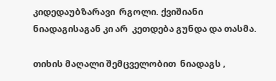კიდედაუბზარავი  რგოლი. ქვიშიანი ნიადაგისაგან კი არ  კეთდება გუნდა და თასმა.

თიხის მაღალი შემცველობით  ნიადაგს ,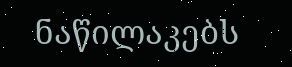ნაწილაკებს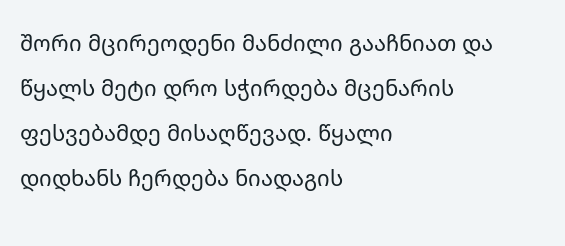შორი მცირეოდენი მანძილი გააჩნიათ და წყალს მეტი დრო სჭირდება მცენარის ფესვებამდე მისაღწევად. წყალი დიდხანს ჩერდება ნიადაგის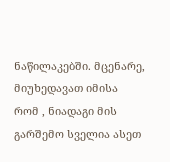ნაწილაკებში. მცენარე, მიუხედავათ იმისა რომ , ნიადაგი მის გარშემო სველია ასეთ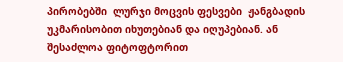პირობებში  ლურჯი მოცვის ფესვები  ჟანგბადის უკმარისობით იხუთებიან და იღუპებიან. ან შესაძლოა ფიტოფტორით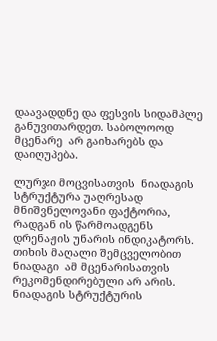დაავადდნე და ფესვის სიდამპლე განუვითარდეთ. საბოლოოდ მცენარე  არ გაიხარებს და დაიღუპება.

ლურჯი მოცვისათვის  ნიადაგის სტრუქტურა უაღრესად მნიშვნელოვანი ფაქტორია, რადგან ის წარმოადგენს  დრენაჟის უნარის ინდიკატორს. თიხის მაღალი შემცველობით ნიადაგი  ამ მცენარისათვის რეკომენდირებული არ არის. ნიადაგის სტრუქტურის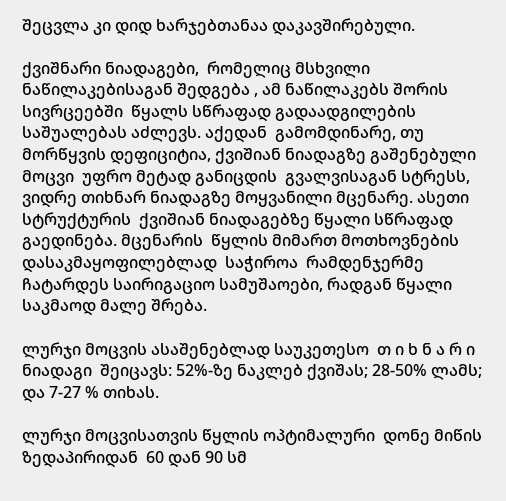შეცვლა კი დიდ ხარჯებთანაა დაკავშირებული.

ქვიშნარი ნიადაგები,  რომელიც მსხვილი ნაწილაკებისაგან შედგება , ამ ნაწილაკებს შორის სივრცეებში  წყალს სწრაფად გადაადგილების საშუალებას აძლევს. აქედან  გამომდინარე, თუ მორწყვის დეფიციტია, ქვიშიან ნიადაგზე გაშენებული მოცვი  უფრო მეტად განიცდის  გვალვისაგან სტრესს, ვიდრე თიხნარ ნიადაგზე მოყვანილი მცენარე. ასეთი სტრუქტურის  ქვიშიან ნიადაგებზე წყალი სწრაფად  გაედინება. მცენარის  წყლის მიმართ მოთხოვნების დასაკმაყოფილებლად  საჭიროა  რამდენჯერმე  ჩატარდეს საირიგაციო სამუშაოები, რადგან წყალი საკმაოდ მალე შრება.

ლურჯი მოცვის ასაშენებლად საუკეთესო  თ ი ხ ნ ა რ ი   ნიადაგი  შეიცავს: 52%-ზე ნაკლებ ქვიშას; 28-50% ლამს;  და 7-27 % თიხას.

ლურჯი მოცვისათვის წყლის ოპტიმალური  დონე მიწის ზედაპირიდან  60 დან 90 სმ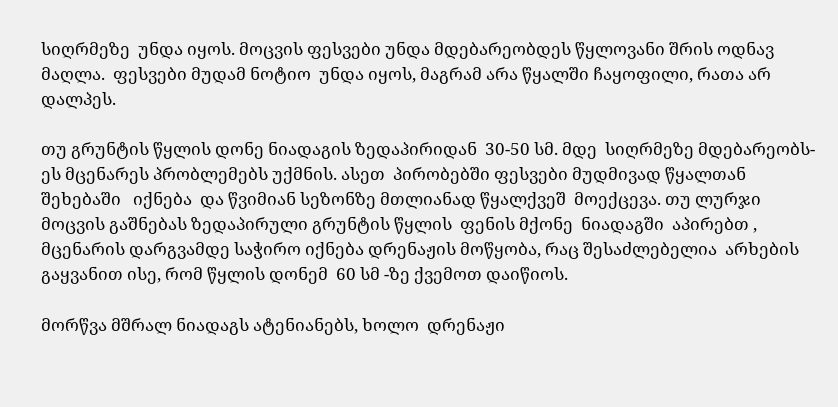სიღრმეზე  უნდა იყოს. მოცვის ფესვები უნდა მდებარეობდეს წყლოვანი შრის ოდნავ მაღლა.  ფესვები მუდამ ნოტიო  უნდა იყოს, მაგრამ არა წყალში ჩაყოფილი, რათა არ დალპეს.

თუ გრუნტის წყლის დონე ნიადაგის ზედაპირიდან  30-50 სმ. მდე  სიღრმეზე მდებარეობს- ეს მცენარეს პრობლემებს უქმნის. ასეთ  პირობებში ფესვები მუდმივად წყალთან შეხებაში   იქნება  და წვიმიან სეზონზე მთლიანად წყალქვეშ  მოექცევა. თუ ლურჯი მოცვის გაშნებას ზედაპირული გრუნტის წყლის  ფენის მქონე  ნიადაგში  აპირებთ , მცენარის დარგვამდე საჭირო იქნება დრენაჟის მოწყობა, რაც შესაძლებელია  არხების გაყვანით ისე, რომ წყლის დონემ  60 სმ -ზე ქვემოთ დაიწიოს.

მორწვა მშრალ ნიადაგს ატენიანებს, ხოლო  დრენაჟი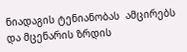ნიადაგის ტენიანობას  ამცირებს და მცენარის ზრდის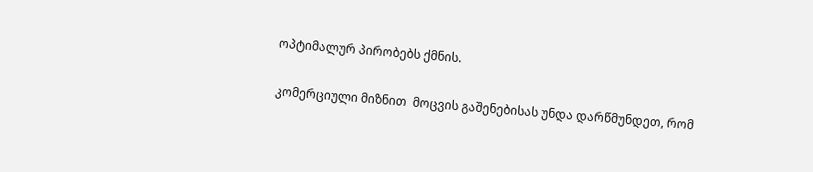ოპტიმალურ პირობებს ქმნის.

კომერციული მიზნით  მოცვის გაშენებისას უნდა დარწმუნდეთ, რომ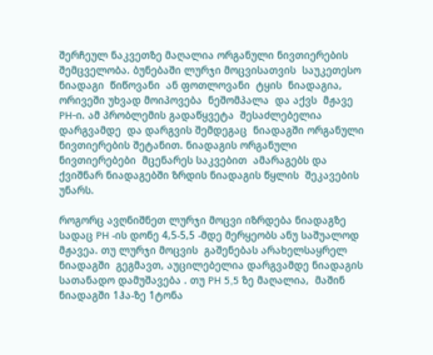შერჩეულ ნაკვეთზე მაღალია ორგანული ნივთიერების შემცველობა. ბუნებაში ლურჯი მოცვისათვის  საუკეთესო ნიადაგი  წიწოვანი  ან ფოთლოვანი  ტყის  ნიადაგია, ორივეში უხვად მოიპოვება  ნეშომპალა  და აქვს  მჟავე PH-ი. ამ პრობლემის გადაწყვეტა  შესაძლებელია  დარგვამდე  და დარგვის შემდეგაც  ნიადაგში ორგანული ნივთიერების შეტანით. ნიადაგის ორგანული ნივთიერებები  მცენარეს საკვებით  ამარაგებს და ქვიშნარ ნიადაგებში ზრდის ნიადაგის წყლის  შეკავების უნარს.

როგორც ავღნიშნეთ ლურჯი მოცვი იზრდება ნიადაგზე სადაც PH -ის დონე 4,5-5,5 -მდე მერყეობს ანუ საშუალოდ მჟავეა. თუ ლურჯი მოცვის  გაშენებას არახელსაყრელ  ნიადაგში  გეგმავთ, აუცილებელია დარგვამდე ნიადაგის სათანადო დამუშავება . თუ PH 5,5 ზე მაღალია,  მაშინ ნიადაგში 1ჰა-ზე 1ტონა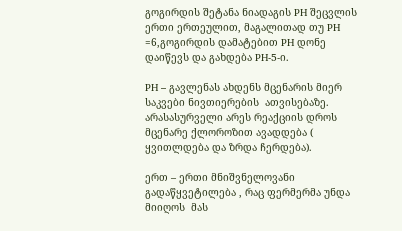გოგირდის შეტანა ნიადაგის PH შეცვლის ერთი ერთეულით, მაგალითად თუ PH =6,გოგირდის დამატებით PH დონე დაიწევს და გახდება PH-5-ი.

PH – გავლენას ახდენს მცენარის მიერ  საკვები ნივთიერების  ათვისებაზე. არასასურველი არეს რეაქციის დროს მცენარე ქლოროზით ავადდება ( ყვითლდება და ზრდა ჩერდება).

ერთ – ერთი მნიშვნელოვანი გადაწყვეტილება , რაც ფერმერმა უნდა მიიღოს  მას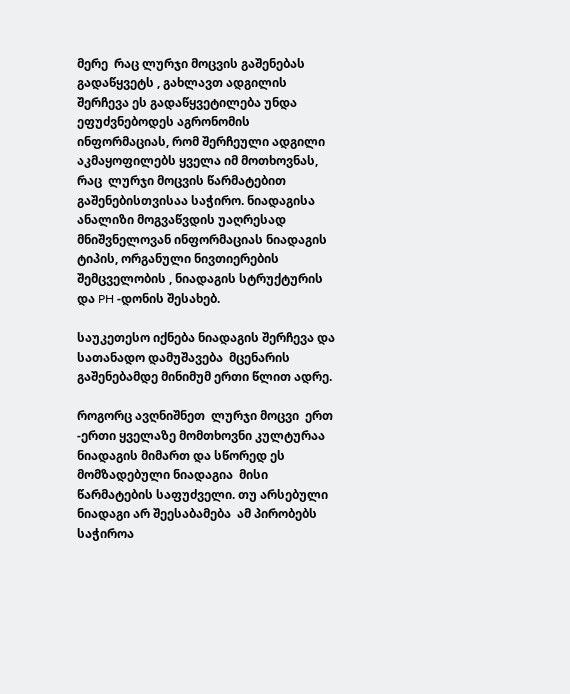მერე  რაც ლურჯი მოცვის გაშენებას გადაწყვეტს , გახლავთ ადგილის შერჩევა ეს გადაწყვეტილება უნდა ეფუძვნებოდეს აგრონომის ინფორმაციას, რომ შერჩეული ადგილი აკმაყოფილებს ყველა იმ მოთხოვნას, რაც  ლურჯი მოცვის წარმატებით  გაშენებისთვისაა საჭირო. ნიადაგისა ანალიზი მოგვაწვდის უაღრესად მნიშვნელოვან ინფორმაციას ნიადაგის ტიპის, ორგანული ნივთიერების შემცველობის , ნიადაგის სტრუქტურის   და PH -დონის შესახებ.

საუკეთესო იქნება ნიადაგის შერჩევა და  სათანადო დამუშავება  მცენარის გაშენებამდე მინიმუმ ერთი წლით ადრე.

როგორც ავღნიშნეთ  ლურჯი მოცვი  ერთ -ერთი ყველაზე მომთხოვნი კულტურაა ნიადაგის მიმართ და სწორედ ეს მომზადებული ნიადაგია  მისი წარმატების საფუძველი. თუ არსებული ნიადაგი არ შეესაბამება  ამ პირობებს  საჭიროა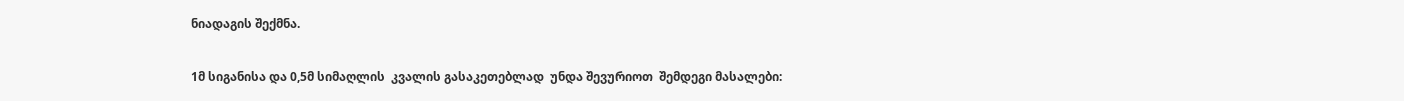ნიადაგის შექმნა.

1მ სიგანისა და 0,5მ სიმაღლის  კვალის გასაკეთებლად  უნდა შევურიოთ  შემდეგი მასალები: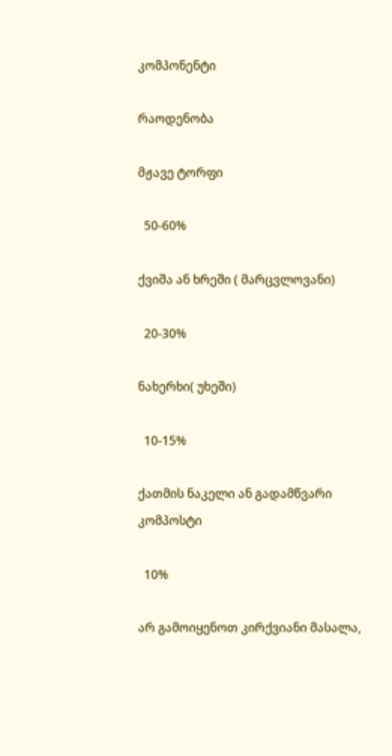კომპონენტი

რაოდენობა

მჟავე ტორფი

  50-60%

ქვიშა ან ხრეში ( მარცვლოვანი)

  20-30%

ნახერხი( უხეში)

  10-15%

ქათმის ნაკელი ან გადამწვარი  კომპოსტი

  10%

არ გამოიყენოთ კირქვიანი მასალა,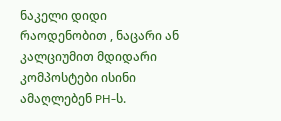ნაკელი დიდი რაოდენობით , ნაცარი ან კალციუმით მდიდარი კომპოსტები ისინი ამაღლებენ PH-ს.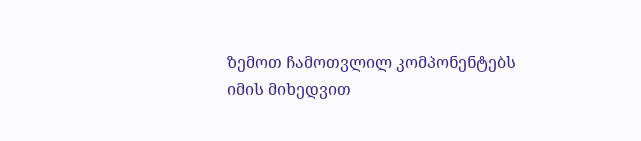ზემოთ ჩამოთვლილ კომპონენტებს იმის მიხედვით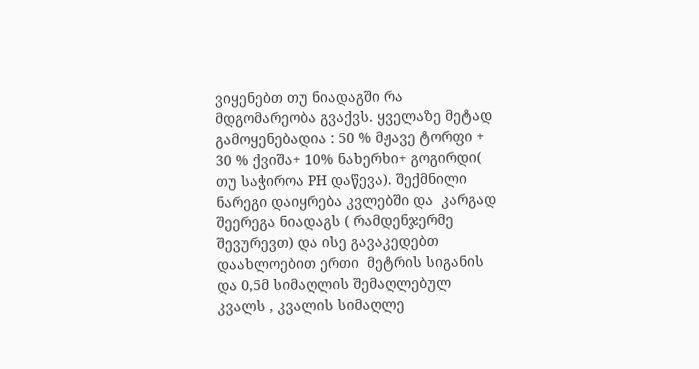ვიყენებთ თუ ნიადაგში რა მდგომარეობა გვაქვს. ყველაზე მეტად გამოყენებადია : 50 % მჟავე ტორფი + 30 % ქვიშა+ 10% ნახერხი+ გოგირდი( თუ საჭიროა PH დაწევა). შექმნილი ნარეგი დაიყრება კვლებში და  კარგად შეერეგა ნიადაგს ( რამდენჯერმე შევურევთ) და ისე გავაკედებთ დაახლოებით ერთი  მეტრის სიგანის და 0,5მ სიმაღლის შემაღლებულ კვალს , კვალის სიმაღლე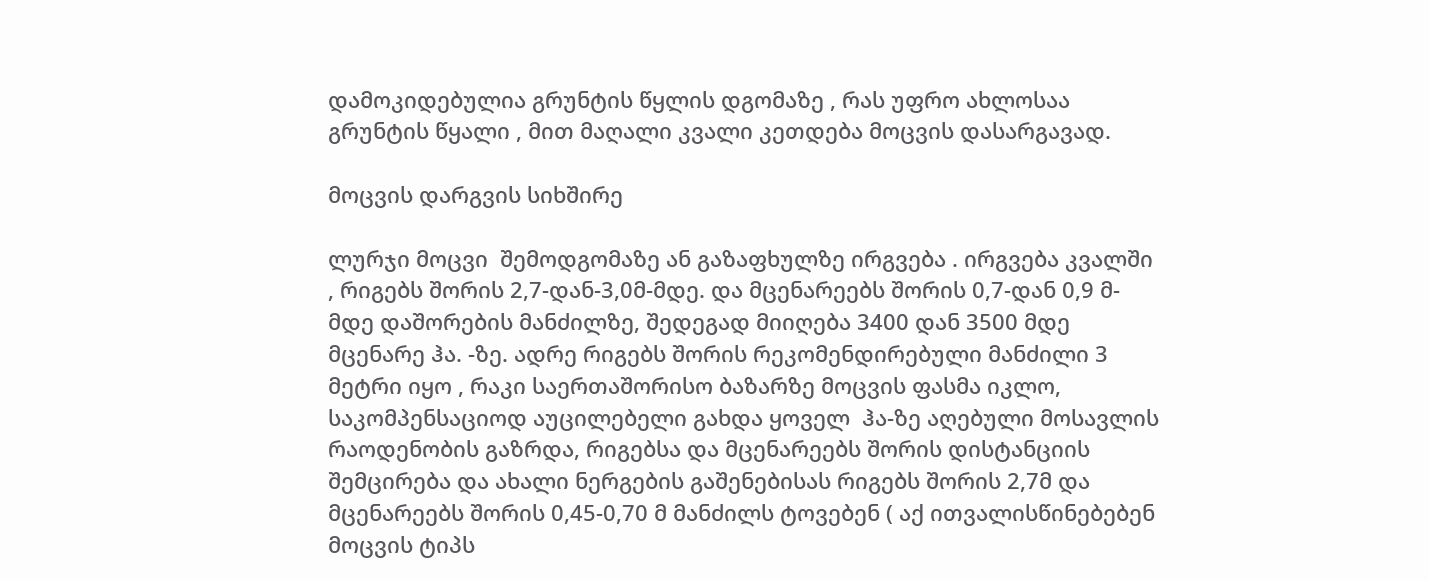დამოკიდებულია გრუნტის წყლის დგომაზე , რას უფრო ახლოსაა გრუნტის წყალი , მით მაღალი კვალი კეთდება მოცვის დასარგავად.

მოცვის დარგვის სიხშირე

ლურჯი მოცვი  შემოდგომაზე ან გაზაფხულზე ირგვება . ირგვება კვალში , რიგებს შორის 2,7-დან-3,0მ-მდე. და მცენარეებს შორის 0,7-დან 0,9 მ-მდე დაშორების მანძილზე, შედეგად მიიღება 3400 დან 3500 მდე მცენარე ჰა. -ზე. ადრე რიგებს შორის რეკომენდირებული მანძილი 3 მეტრი იყო , რაკი საერთაშორისო ბაზარზე მოცვის ფასმა იკლო, საკომპენსაციოდ აუცილებელი გახდა ყოველ  ჰა-ზე აღებული მოსავლის რაოდენობის გაზრდა, რიგებსა და მცენარეებს შორის დისტანციის შემცირება და ახალი ნერგების გაშენებისას რიგებს შორის 2,7მ და მცენარეებს შორის 0,45-0,70 მ მანძილს ტოვებენ ( აქ ითვალისწინებებენ მოცვის ტიპს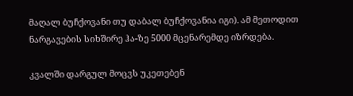მაღალ ბუჩქოვანი თუ დაბალ ბუჩქოვანია იგი). ამ მეთოდით  ნარგავების სიხშირე ჰა-ზე 5000 მცენარემდე იზრდება.

კვალში დარგულ მოცვს უკეთებენ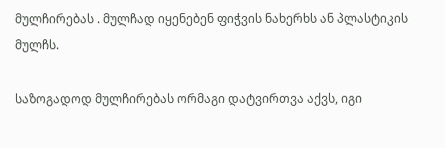მულჩირებას . მულჩად იყენებენ ფიჭვის ნახერხს ან პლასტიკის მულჩს.

საზოგადოდ მულჩირებას ორმაგი დატვირთვა აქვს, იგი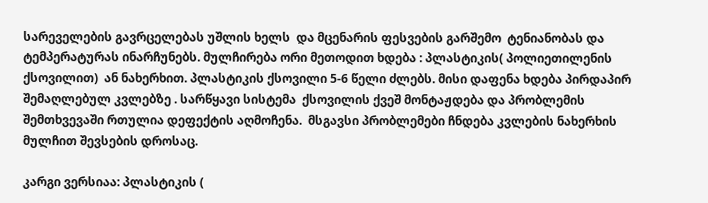სარეველების გავრცელებას უშლის ხელს  და მცენარის ფესვების გარშემო  ტენიანობას და ტემპერატურას ინარჩუნებს. მულჩირება ორი მეთოდით ხდება : პლასტიკის( პოლიეთილენის ქსოვილით)  ან ნახერხით. პლასტიკის ქსოვილი 5-6 წელი ძლებს. მისი დაფენა ხდება პირდაპირ  შემაღლებულ კვლებზე . სარწყავი სისტემა  ქსოვილის ქვეშ მონტაჟდება და პრობლემის შემთხვევაში რთულია დეფექტის აღმოჩენა.  მსგავსი პრობლემები ჩნდება კვლების ნახერხის მულჩით შევსების დროსაც.

კარგი ვერსიაა: პლასტიკის (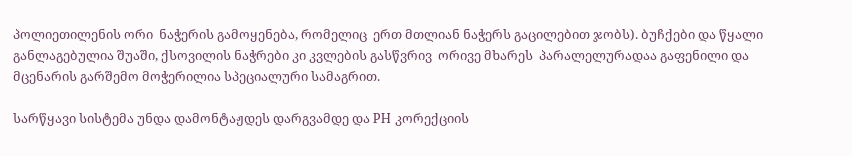პოლიეთილენის ორი  ნაჭერის გამოყენება, რომელიც  ერთ მთლიან ნაჭერს გაცილებით ჯობს). ბუჩქები და წყალი განლაგებულია შუაში, ქსოვილის ნაჭრები კი კვლების გასწვრივ  ორივე მხარეს  პარალელურადაა გაფენილი და მცენარის გარშემო მოჭერილია სპეციალური სამაგრით.

სარწყავი სისტემა უნდა დამონტაჟდეს დარგვამდე და PH კორექციის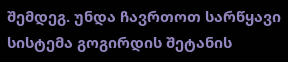შემდეგ. უნდა ჩავრთოთ სარწყავი სისტემა გოგირდის შეტანის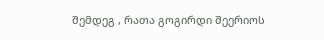შემდეგ , რათა გოგირდი შეერიოს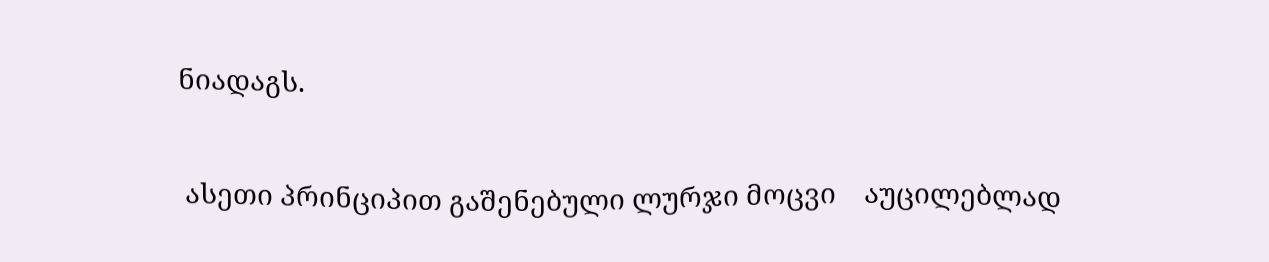ნიადაგს.

 ასეთი პრინციპით გაშენებული ლურჯი მოცვი    აუცილებლად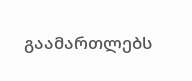გაამართლებს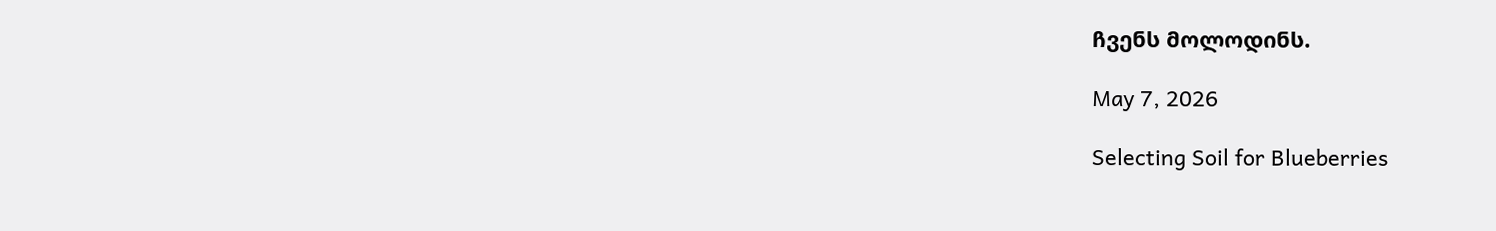ჩვენს მოლოდინს.

May 7, 2026

Selecting Soil for Blueberries